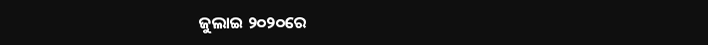ଜୁଲାଇ ୨୦୨୦ରେ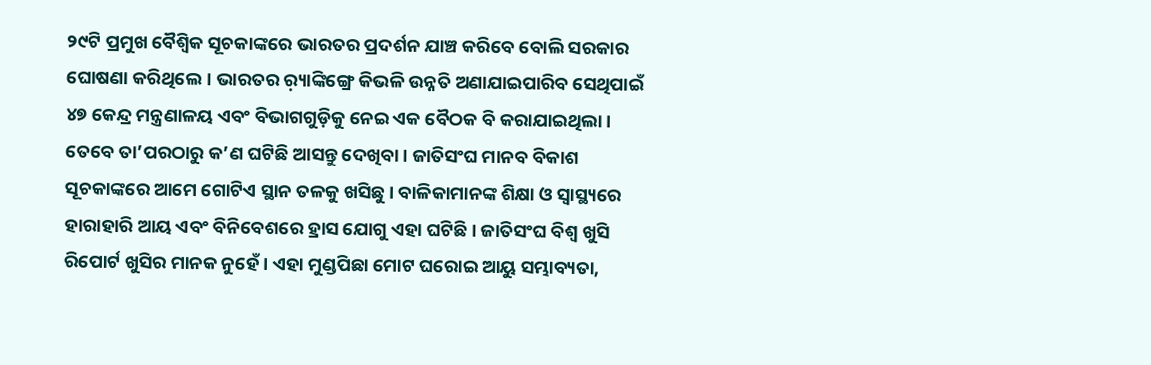୨୯ଟି ପ୍ରମୁଖ ବୈଶ୍ୱିକ ସୂଚକାଙ୍କରେ ଭାରତର ପ୍ରଦର୍ଶନ ଯାଞ୍ଚ କରିବେ ବୋଲି ସରକାର ଘୋଷଣା କରିଥିଲେ। ଭାରତର ର଼୍ୟାଙ୍କିଙ୍ଗ୍ରେ କିଭଳି ଉନ୍ନତି ଅଣାଯାଇପାରିବ ସେଥିପାଇଁ ୪୭ କେନ୍ଦ୍ର ମନ୍ତ୍ରଣାଳୟ ଏବଂ ବିଭାଗଗୁଡ଼ିକୁ ନେଇ ଏକ ବୈଠକ ବି କରାଯାଇଥିଲା। ତେବେ ତା’ପରଠାରୁ କ’ଣ ଘଟିଛି ଆସନ୍ତୁ ଦେଖିବା। ଜାତିସଂଘ ମାନବ ବିକାଶ ସୂଚକାଙ୍କରେ ଆମେ ଗୋଟିଏ ସ୍ଥାନ ତଳକୁ ଖସିଛୁ। ବାଳିକାମାନଙ୍କ ଶିକ୍ଷା ଓ ସ୍ବାସ୍ଥ୍ୟରେ ହାରାହାରି ଆୟ ଏବଂ ବିନିବେଶରେ ହ୍ରାସ ଯୋଗୁ ଏହା ଘଟିଛି। ଜାତିସଂଘ ବିଶ୍ୱ ଖୁସି ରିପୋର୍ଟ ଖୁସିର ମାନକ ନୁହେଁ। ଏହା ମୁଣ୍ଡପିଛା ମୋଟ ଘରୋଇ ଆୟୁ ସମ୍ଭାବ୍ୟତା,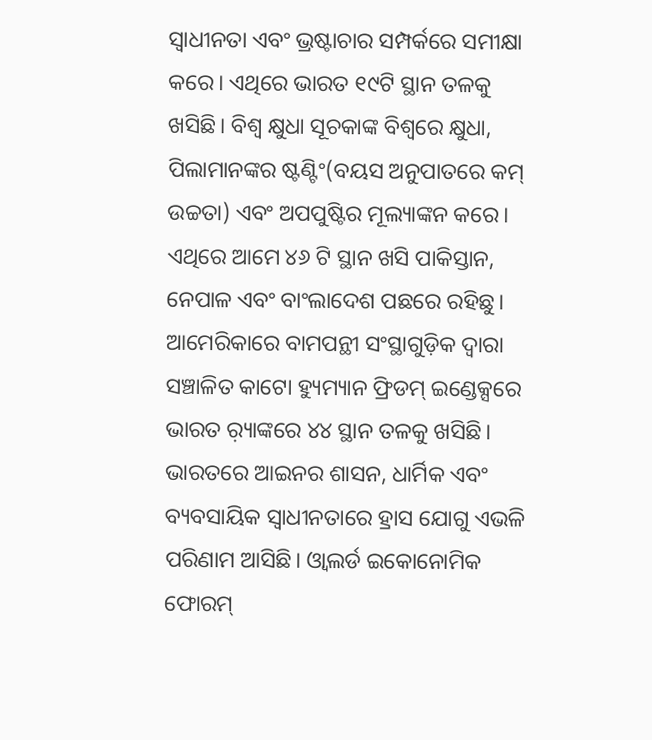ସ୍ବାଧୀନତା ଏବଂ ଭ୍ରଷ୍ଟାଚାର ସମ୍ପର୍କରେ ସମୀକ୍ଷା କରେ। ଏଥିରେ ଭାରତ ୧୯ଟି ସ୍ଥାନ ତଳକୁ ଖସିଛି। ବିଶ୍ୱ କ୍ଷୁଧା ସୂଚକାଙ୍କ ବିଶ୍ୱରେ କ୍ଷୁଧା, ପିଲାମାନଙ୍କର ଷ୍ଟଣ୍ଟିଂ(ବୟସ ଅନୁପାତରେ କମ୍ ଉଚ୍ଚତା) ଏବଂ ଅପପୁଷ୍ଟିର ମୂଲ୍ୟାଙ୍କନ କରେ। ଏଥିରେ ଆମେ ୪୬ ଟି ସ୍ଥାନ ଖସି ପାକିସ୍ତାନ, ନେପାଳ ଏବଂ ବାଂଲାଦେଶ ପଛରେ ରହିଛୁ। ଆମେରିକାରେ ବାମପନ୍ଥୀ ସଂସ୍ଥାଗୁଡ଼ିକ ଦ୍ୱାରା ସଞ୍ଚାଳିତ କାଟୋ ହ୍ୟୁମ୍ୟାନ ଫ୍ରିଡମ୍ ଇଣ୍ଡେକ୍ସରେ ଭାରତ ର଼୍ୟାଙ୍କରେ ୪୪ ସ୍ଥାନ ତଳକୁ ଖସିଛି। ଭାରତରେ ଆଇନର ଶାସନ, ଧାର୍ମିକ ଏବଂ ବ୍ୟବସାୟିକ ସ୍ବାଧୀନତାରେ ହ୍ରାସ ଯୋଗୁ ଏଭଳି ପରିଣାମ ଆସିଛି। ଓ୍ବାଲର୍ଡ ଇକୋନୋମିକ ଫୋରମ୍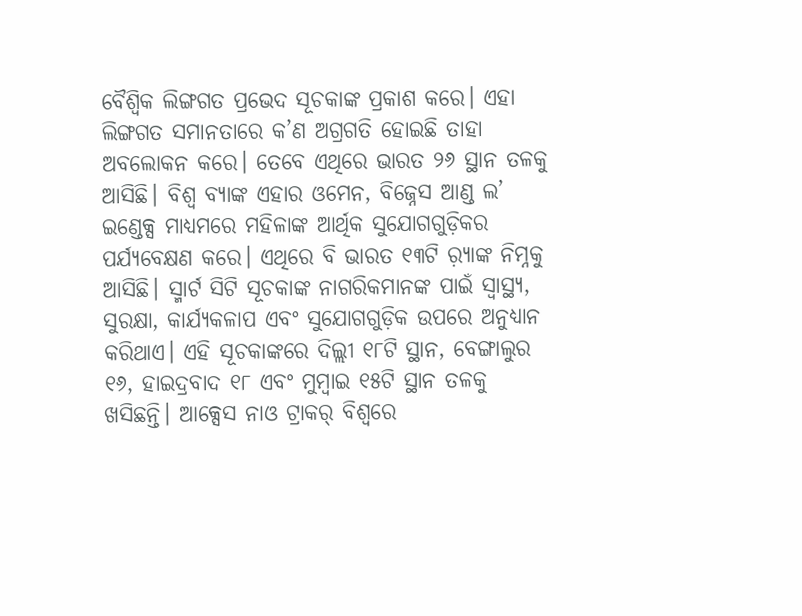ବୈଶ୍ୱିକ ଲିଙ୍ଗଗତ ପ୍ରଭେଦ ସୂଚକାଙ୍କ ପ୍ରକାଶ କରେ। ଏହା ଲିଙ୍ଗଗତ ସମାନତାରେ କ’ଣ ଅଗ୍ରଗତି ହୋଇଛି ତାହା ଅବଲୋକନ କରେ। ତେବେ ଏଥିରେ ଭାରତ ୨୬ ସ୍ଥାନ ତଳକୁ ଆସିଛି। ବିଶ୍ୱ ବ୍ୟାଙ୍କ ଏହାର ଓମେନ, ବିଜ୍ନେସ ଆଣ୍ଡ ଲ’ ଇଣ୍ଡେକ୍ସ ମାଧ୍ୟମରେ ମହିଳାଙ୍କ ଆର୍ଥିକ ସୁଯୋଗଗୁଡ଼ିକର ପର୍ଯ୍ୟବେକ୍ଷଣ କରେ। ଏଥିରେ ବି ଭାରତ ୧୩ଟି ର଼୍ୟାଙ୍କ ନିମ୍ନକୁ ଆସିଛି। ସ୍ମାର୍ଟ ସିଟି ସୂଚକାଙ୍କ ନାଗରିକମାନଙ୍କ ପାଇଁ ସ୍ବାସ୍ଥ୍ୟ, ସୁରକ୍ଷା, କାର୍ଯ୍ୟକଳାପ ଏବଂ ସୁଯୋଗଗୁଡ଼ିକ ଉପରେ ଅନୁଧ୍ୟାନ କରିଥାଏ। ଏହି ସୂଚକାଙ୍କରେ ଦିଲ୍ଲୀ ୧୮ଟି ସ୍ଥାନ, ବେଙ୍ଗାଲୁର ୧୬, ହାଇଦ୍ରବାଦ ୧୮ ଏବଂ ମୁମ୍ବାଇ ୧୫ଟି ସ୍ଥାନ ତଳକୁ ଖସିଛନ୍ତି। ଆକ୍ସେସ ନାଓ ଟ୍ରାକର୍ ବିଶ୍ୱରେ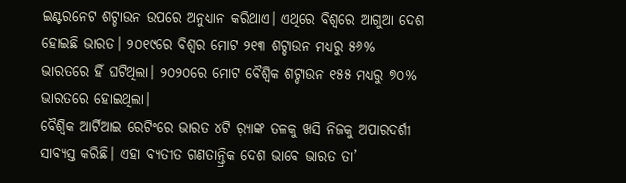ଇଣ୍ଟରନେଟ ଶଟ୍ଡାଉନ ଉପରେ ଅନୁଧ୍ୟାନ କରିଥାଏ। ଏଥିରେ ବିଶ୍ୱରେ ଆଗୁଆ ଦେଶ ହୋଇଛି ଭାରତ। ୨୦୧୯ରେ ବିଶ୍ୱର ମୋଟ ୨୧୩ ଶଟ୍ଡାଉନ ମଧ୍ୟରୁ ୫୬% ଭାରତରେ ହିଁ ଘଟିଥିଲା। ୨୦୨୦ରେ ମୋଟ ବୈଶ୍ୱିକ ଶଟ୍ଡାଉନ ୧୫୫ ମଧ୍ୟରୁ ୭୦% ଭାରତରେ ହୋଇଥିଲା।
ବୈଶ୍ୱିକ ଆର୍ଟିଆଇ ରେଟିଂରେ ଭାରତ ୪ଟି ର଼୍ୟାଙ୍କ ତଳକୁ ଖସି ନିଜକୁ ଅପାରଦର୍ଶୀ ସାବ୍ୟସ୍ତ କରିଛି। ଏହା ବ୍ୟତୀତ ଗଣତାନ୍ତ୍ରିକ ଦେଶ ଭାବେ ଭାରତ ତା’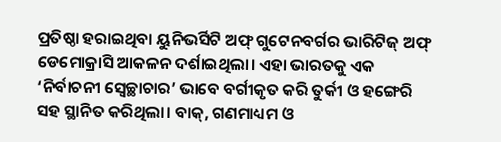ପ୍ରତିଷ୍ଠା ହରାଇଥିବା ୟୁନିଭର୍ସିଟି ଅଫ୍ ଗୁଟେନବର୍ଗର ଭାରିଟିଜ୍ ଅଫ୍ ଡେମୋକ୍ରାସି ଆକଳନ ଦର୍ଶାଇଥିଲା। ଏହା ଭାରତକୁ ଏକ ‘ନିର୍ବାଚନୀ ସ୍ବେଚ୍ଛାଚାର’ ଭାବେ ବର୍ଗୀକୃତ କରି ତୁର୍କୀ ଓ ହଙ୍ଗେରି ସହ ସ୍ଥାନିତ କରିଥିଲା। ବାକ୍, ଗଣମାଧ୍ୟମ ଓ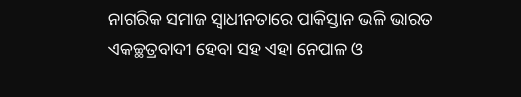ନାଗରିକ ସମାଜ ସ୍ବାଧୀନତାରେ ପାକିସ୍ତାନ ଭଳି ଭାରତ ଏକଚ୍ଛତ୍ରବାଦୀ ହେବା ସହ ଏହା ନେପାଳ ଓ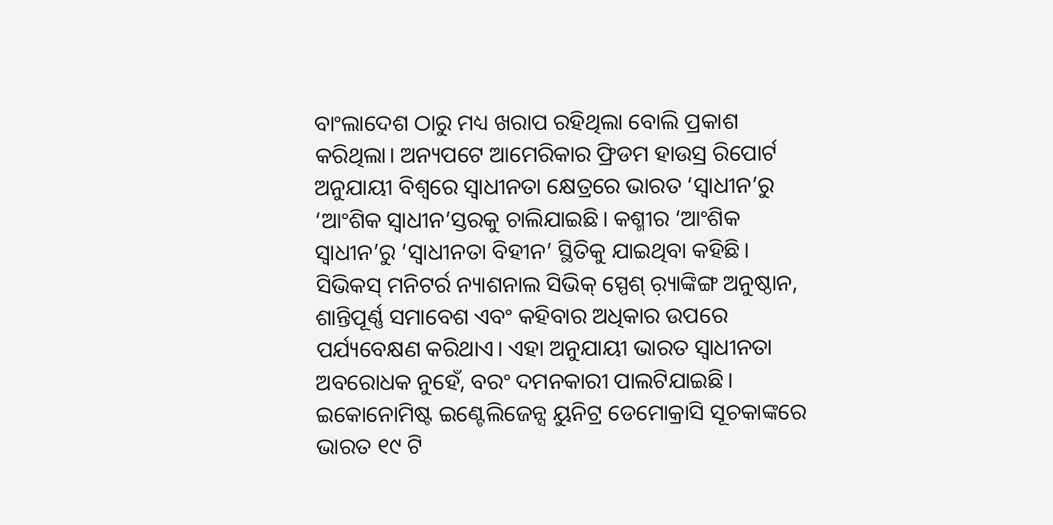ବାଂଲାଦେଶ ଠାରୁ ମଧ୍ୟ ଖରାପ ରହିଥିଲା ବୋଲି ପ୍ରକାଶ କରିଥିଲା। ଅନ୍ୟପଟେ ଆମେରିକାର ଫ୍ରିଡମ ହାଉସ୍ର ରିପୋର୍ଟ ଅନୁଯାୟୀ ବିଶ୍ୱରେ ସ୍ବାଧୀନତା କ୍ଷେତ୍ରରେ ଭାରତ ‘ସ୍ବାଧୀନ’ରୁ ‘ଆଂଶିକ ସ୍ବାଧୀନ’ସ୍ତରକୁ ଚାଲିଯାଇଛି। କଶ୍ମୀର ‘ଆଂଶିକ ସ୍ବାଧୀନ’ରୁ ‘ସ୍ବାଧୀନତା ବିହୀନ’ ସ୍ଥିତିକୁ ଯାଇଥିବା କହିଛି। ସିଭିକସ୍ ମନିଟର୍ର ନ୍ୟାଶନାଲ ସିଭିକ୍ ସ୍ପେଶ୍ ର଼୍ୟାଙ୍କିଙ୍ଗ ଅନୁଷ୍ଠାନ, ଶାନ୍ତିପୂର୍ଣ୍ଣ ସମାବେଶ ଏବଂ କହିବାର ଅଧିକାର ଉପରେ ପର୍ଯ୍ୟବେକ୍ଷଣ କରିଥାଏ। ଏହା ଅନୁଯାୟୀ ଭାରତ ସ୍ବାଧୀନତା ଅବରୋଧକ ନୁହେଁ, ବରଂ ଦମନକାରୀ ପାଲଟିଯାଇଛି। ଇକୋନୋମିଷ୍ଟ ଇଣ୍ଟେଲିଜେନ୍ସ ୟୁନିଟ୍ର ଡେମୋକ୍ରାସି ସୂଚକାଙ୍କରେ ଭାରତ ୧୯ ଟି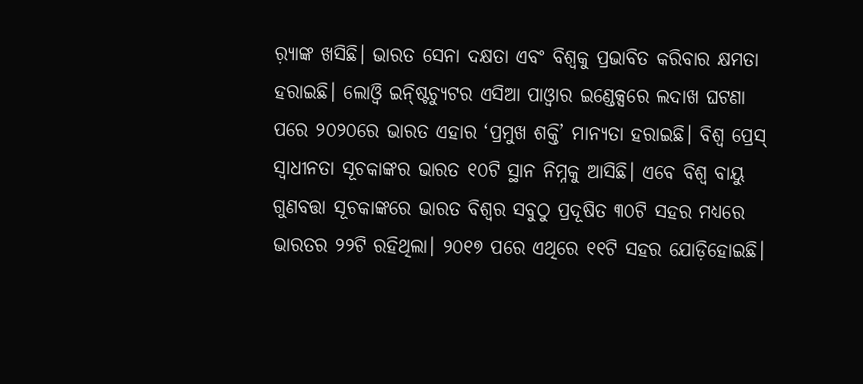ର଼୍ୟାଙ୍କ ଖସିଛି। ଭାରତ ସେନା ଦକ୍ଷତା ଏବଂ ବିଶ୍ୱକୁ ପ୍ରଭାବିତ କରିବାର କ୍ଷମତା ହରାଇଛି। ଲୋଓ୍ବି ଇନ୍ଷ୍ଟିଚ୍ୟୁଟର ଏସିଆ ପାଓ୍ବାର ଇଣ୍ଡେକ୍ସରେ ଲଦାଖ ଘଟଣା ପରେ ୨୦୨୦ରେ ଭାରତ ଏହାର ‘ପ୍ରମୁଖ ଶକ୍ତି’ ମାନ୍ୟତା ହରାଇଛି। ବିଶ୍ୱ ପ୍ରେସ୍ ସ୍ବାଧୀନତା ସୂଚକାଙ୍କର ଭାରତ ୧୦ଟି ସ୍ଥାନ ନିମ୍ନକୁ ଆସିଛି। ଏବେ ବିଶ୍ୱ ବାୟୁ ଗୁଣବତ୍ତା ସୂଚକାଙ୍କରେ ଭାରତ ବିଶ୍ୱର ସବୁଠୁ ପ୍ରଦୂଷିତ ୩୦ଟି ସହର ମଧ୍ୟରେ ଭାରତର ୨୨ଟି ରହିଥିଲା। ୨୦୧୭ ପରେ ଏଥିରେ ୧୧ଟି ସହର ଯୋଡ଼ିହୋଇଛି।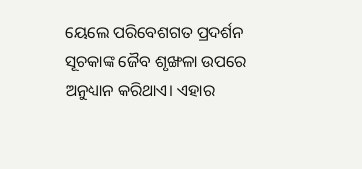ୟେଲେ ପରିବେଶଗତ ପ୍ରଦର୍ଶନ ସୂଚକାଙ୍କ ଜୈବ ଶୃଙ୍ଖଳା ଉପରେ ଅନୁଧ୍ୟାନ କରିଥାଏ। ଏହାର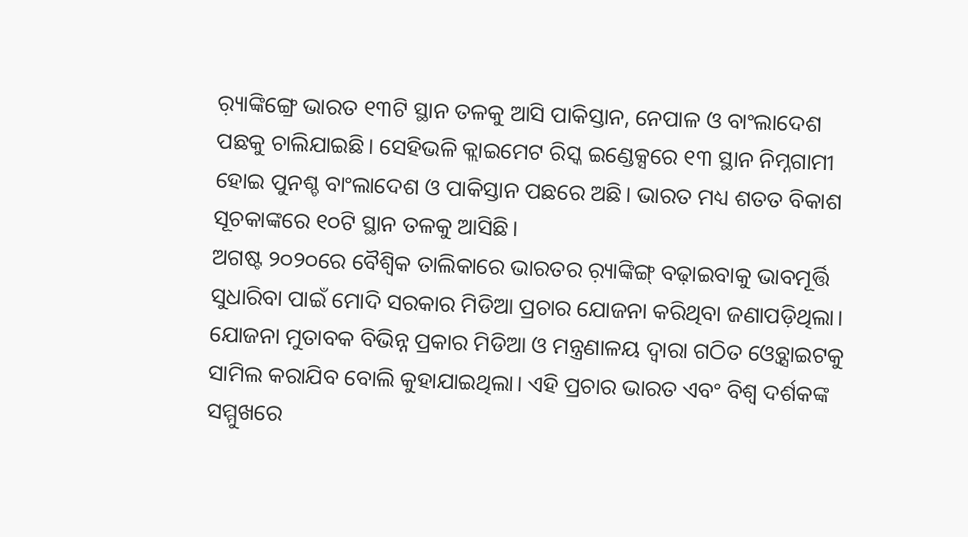ର଼୍ୟାଙ୍କିଙ୍ଗ୍ରେ ଭାରତ ୧୩ଟି ସ୍ଥାନ ତଳକୁ ଆସି ପାକିସ୍ତାନ, ନେପାଳ ଓ ବାଂଲାଦେଶ ପଛକୁ ଚାଲିଯାଇଛି। ସେହିଭଳି କ୍ଲାଇମେଟ ରିସ୍କ ଇଣ୍ଡେକ୍ସରେ ୧୩ ସ୍ଥାନ ନିମ୍ନଗାମୀ ହୋଇ ପୁନଶ୍ଚ ବାଂଲାଦେଶ ଓ ପାକିସ୍ତାନ ପଛରେ ଅଛି। ଭାରତ ମଧ୍ୟ ଶତତ ବିକାଶ ସୂଚକାଙ୍କରେ ୧୦ଟି ସ୍ଥାନ ତଳକୁ ଆସିଛି।
ଅଗଷ୍ଟ ୨୦୨୦ରେ ବୈଶ୍ୱିକ ତାଲିକାରେ ଭାରତର ର଼୍ୟାଙ୍କିଙ୍ଗ୍ ବଢ଼ାଇବାକୁ ଭାବମୂର୍ତ୍ତି ସୁଧାରିବା ପାଇଁ ମୋଦି ସରକାର ମିଡିଆ ପ୍ରଚାର ଯୋଜନା କରିଥିବା ଜଣାପଡ଼ିଥିଲା। ଯୋଜନା ମୁତାବକ ବିଭିନ୍ନ ପ୍ରକାର ମିଡିଆ ଓ ମନ୍ତ୍ରଣାଳୟ ଦ୍ୱାରା ଗଠିତ ଓ୍ବେବ୍ସାଇଟକୁ ସାମିଲ କରାଯିବ ବୋଲି କୁହାଯାଇଥିଲା। ଏହି ପ୍ରଚାର ଭାରତ ଏବଂ ବିଶ୍ୱ ଦର୍ଶକଙ୍କ ସମ୍ମୁଖରେ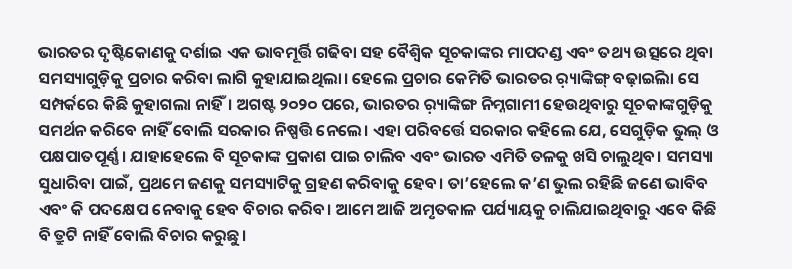ଭାରତର ଦୃଷ୍ଟିକୋଣକୁ ଦର୍ଶାଇ ଏକ ଭାବମୂର୍ତ୍ତି ଗଢିବା ସହ ବୈଶ୍ୱିକ ସୂଚକାଙ୍କର ମାପଦଣ୍ଡ ଏବଂ ତଥ୍ୟ ଉତ୍ସରେ ଥିବା ସମସ୍ୟାଗୁଡ଼ିକୁ ପ୍ରଚାର କରିବା ଲାଗି କୁହାଯାଇଥିଲା। ହେଲେ ପ୍ରଚାର କେମିତି ଭାରତର ର଼୍ୟାଙ୍କିଙ୍ଗ୍ ବଢ଼ାଇିଲା ସେ ସମ୍ପର୍କରେ କିଛି କୁହାଗଲା ନାହିଁ। ଅଗଷ୍ଟ ୨୦୨୦ ପରେ, ଭାରତର ର଼୍ୟାଙ୍କିଙ୍ଗ ନିମ୍ନଗାମୀ ହେଉଥିବାରୁ ସୂଚକାଙ୍କଗୁଡ଼ିକୁ ସମର୍ଥନ କରିବେ ନାହିଁ ବୋଲି ସରକାର ନିଷ୍ପତ୍ତି ନେଲେ। ଏହା ପରିବର୍ତ୍ତେ ସରକାର କହିଲେ ଯେ, ସେଗୁଡ଼ିକ ଭୁଲ୍ ଓ ପକ୍ଷପାତପୂର୍ଣ୍ଣ। ଯାହାହେଲେ ବି ସୂଚକାଙ୍କ ପ୍ରକାଶ ପାଇ ଚାଲିବ ଏବଂ ଭାରତ ଏମିତି ତଳକୁ ଖସି ଚାଲୁଥିବ। ସମସ୍ୟା ସୁଧାରିବା ପାଇଁ, ପ୍ରଥମେ ଜଣକୁ ସମସ୍ୟାଟିକୁ ଗ୍ରହଣ କରିବାକୁ ହେବ। ତା’ହେଲେ କ’ଣ ଭୁଲ ରହିଛି ଜଣେ ଭାବିବ ଏବଂ କି ପଦକ୍ଷେପ ନେବାକୁ ହେବ ବିଚାର କରିବ। ଆମେ ଆଜି ଅମୃତକାଳ ପର୍ଯ୍ୟାୟକୁ ଚାଲିଯାଇଥିବାରୁ ଏବେ କିଛି ବି ତ୍ରୁଟି ନାହିଁ ବୋଲି ବିଚାର କରୁଛୁ।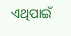ଏଥିପାଇଁ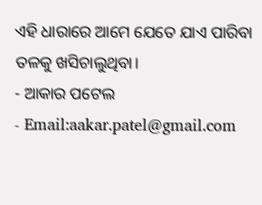ଏହି ଧାରାରେ ଆମେ ଯେତେ ଯାଏ ପାରିବା ତଳକୁ ଖସିଚାଲୁଥିବା।
- ଆକାର ପଟେଲ
- Email:aakar.patel@gmail.com